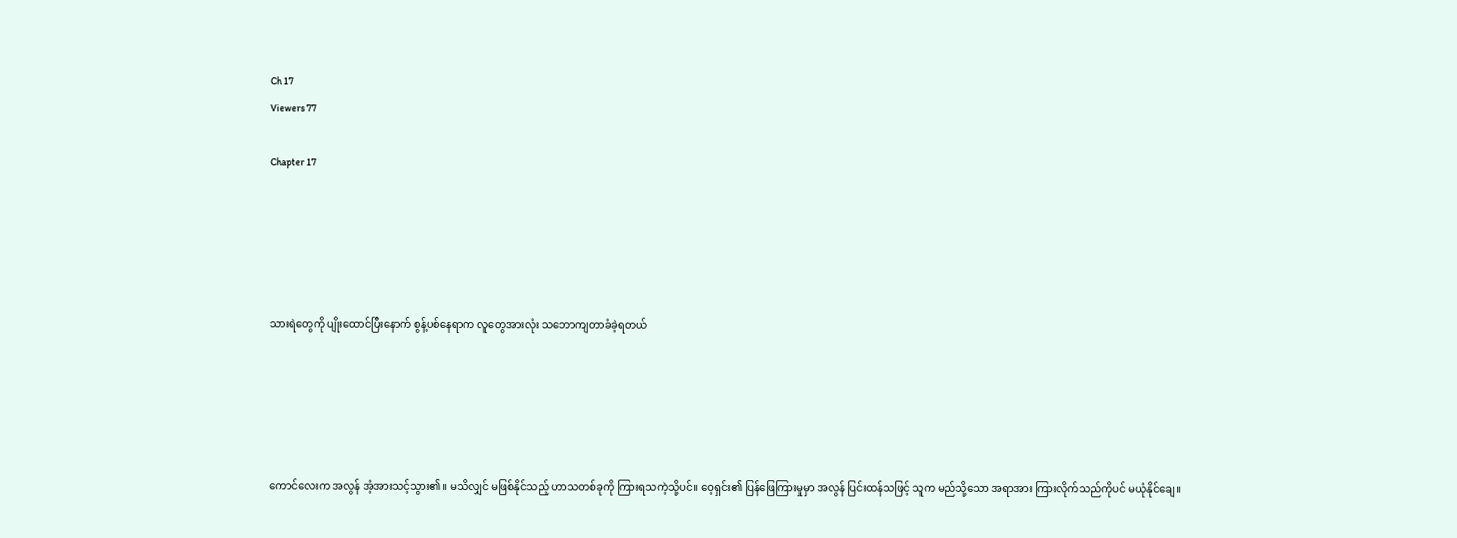Ch 17
Viewers 77

Chapter 17





သားရဲတွေကို ပျိုးထောင်ပြီးနောက် စွန့်ပစ်နေရာက လူတွေအားလုံး သဘောကျတာခံခဲ့ရတယ်





ကောင်လေးက အလွန် အံ့အားသင့်သွား၏။ မသိလျှင် မဖြစ်နိုင်သည့် ဟာသတစ်ခုကို ကြားရသကဲ့သို့ပင်။ ဝေ့ရှင်း၏ ပြန်ဖြေကြားမှုမှာ အလွန် ပြင်းထန်သဖြင့် သူက မည်သို့သော အရာအား ကြားလိုက်သည်ကိုပင် မယုံနိုင်ချေ။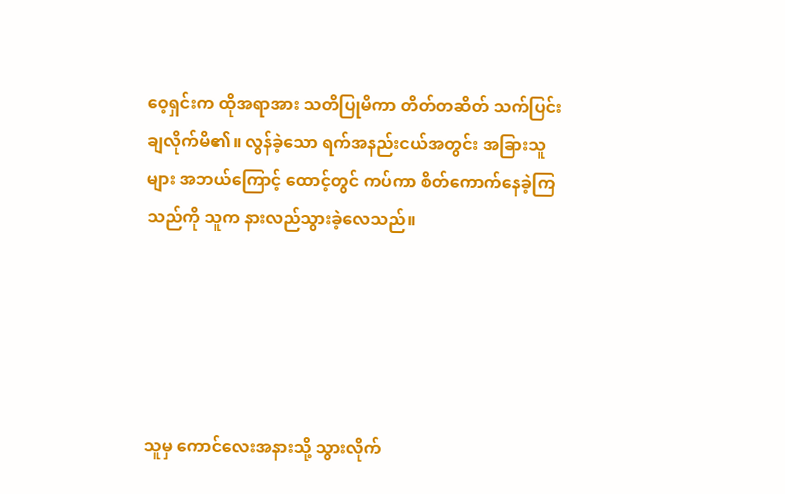ဝေ့ရှင်းက ထိုအရာအား သတိပြုမိကာ တိတ်တဆိတ် သက်ပြင်းချလိုက်မိ၏။ လွန်ခဲ့သော ရက်အနည်းငယ်အတွင်း အခြားသူများ အဘယ်ကြောင့် ထောင့်တွင် ကပ်ကာ စိတ်ကောက်နေခဲ့ကြသည်ကို သူက နားလည်သွားခဲ့လေသည်။





သူမှ ကောင်လေးအနားသို့ သွားလိုက်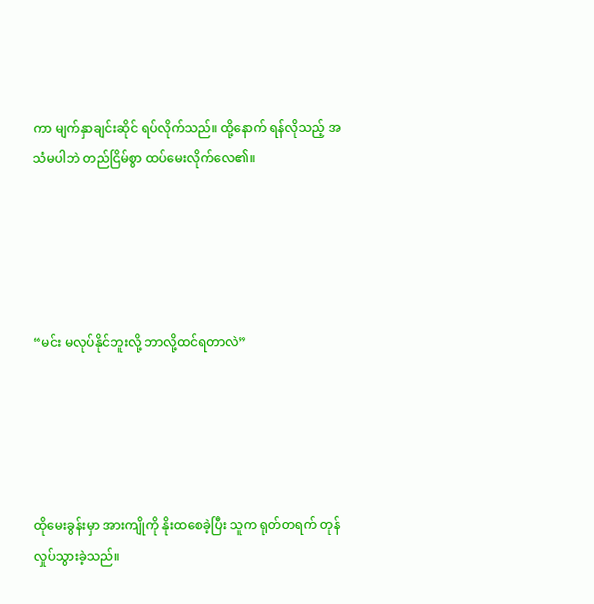ကာ မျက်နှာချင်းဆိုင် ရပ်လိုက်သည်။ ထို့နောက် ရန်လိုသည့် အသံမပါဘဲ တည်ငြိမ်စွာ ထပ်မေးလိုက်လေ၏။





“မင်း မလုပ်နိုင်ဘူးလို့ ဘာလို့ထင်ရတာလဲ”





ထိုမေးခွန်းမှာ အားကျိုကို နိုးထစေခဲ့ပြီး သူက ရုတ်တရက် တုန်လှုပ်သွားခဲ့သည်။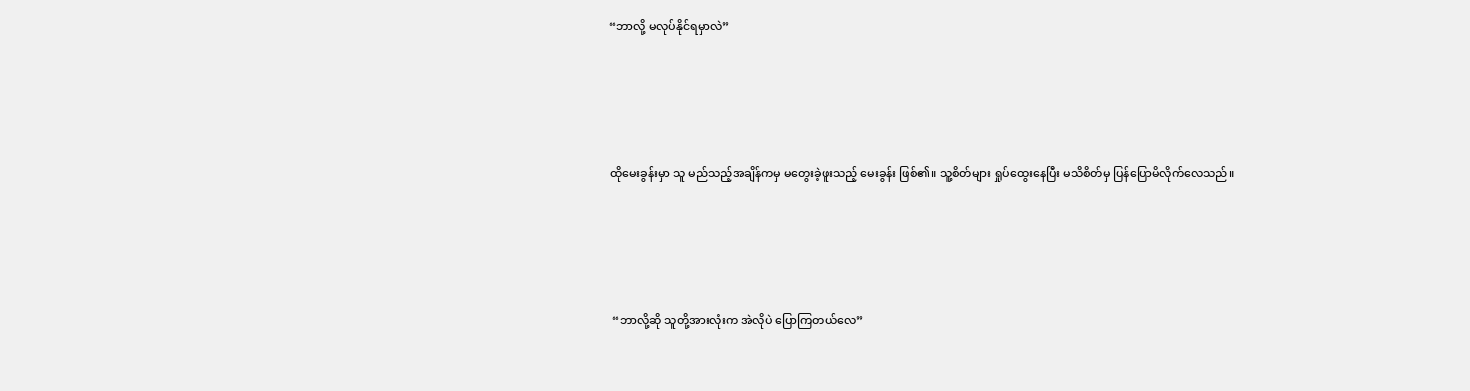“ဘာလို့ မလုပ်နိုင်ရမှာလဲ”





ထိုမေးခွန်းမှာ သူ မည်သည့်အချိန်ကမှ မတွေးခဲ့ဖူးသည့် မေးခွန်း ဖြစ်၏။ သူ့စိတ်များ ရှုပ်ထွေးနေပြီး မသိစိတ်မှ ပြန်ပြောမိလိုက်လေသည်။





 “ဘာလို့ဆို သူတို့အားလုံးက အဲလိုပဲ ပြောကြတယ်လေ”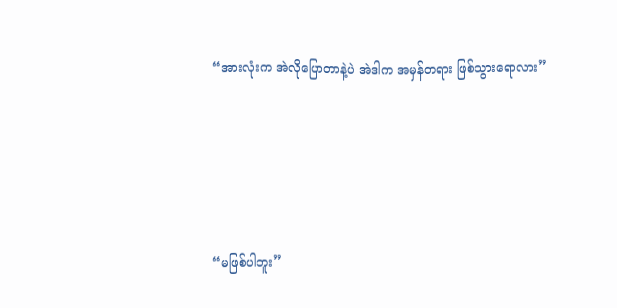“အားလုံးက အဲလိုပြောတာနဲ့ပဲ အဲဒါက အမှန်တရား ဖြစ်သွားရောလား”





“မဖြစ်ပါဘူး”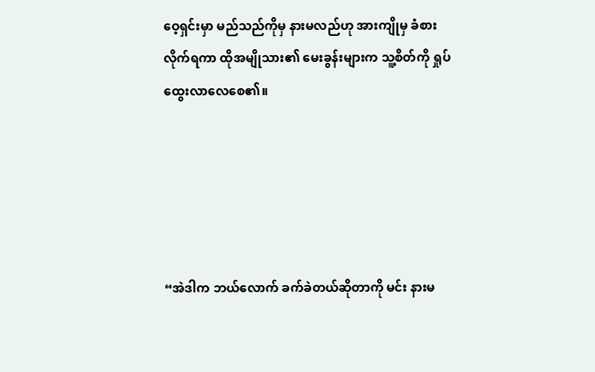ဝေ့ရှင်းမှာ မည်သည်ကိုမှ နားမလည်ဟု အားကျိုမှ ခံစားလိုက်ရကာ ထိုအမျိုသား၏ မေးခွန်းများက သူ့စိတ်ကို ရှုပ်ထွေးလာလေစေ၏။





“အဲဒါက ဘယ်လောက် ခက်ခဲတယ်ဆိုတာကို မင်း နားမ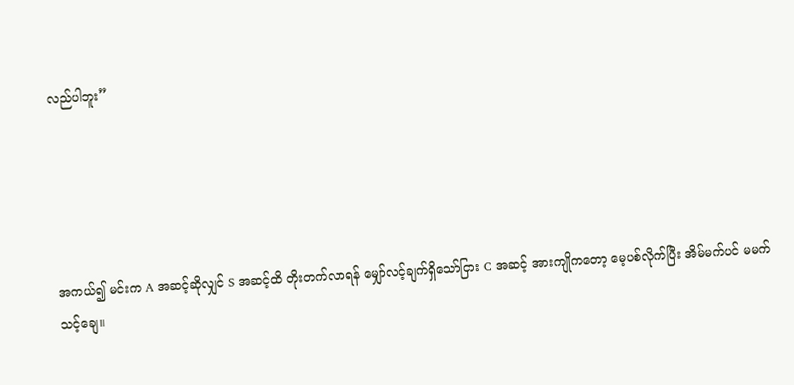လည်ပါဘူး”





အကယ်၍ မင်းက A အဆင့်ဆိုလျှင် S အဆင့်ထိ တိုးတက်လာရန် မျှော်လင့်ချက်ရှိသော်ငြား C အဆင့် အားကျိုကတော့ မေ့ပစ်လိုက်ပြီး အိမ်မက်ပင် မမက်သင့်ချေ။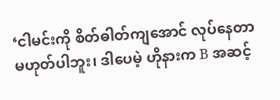‘ငါမင်းကို စိတ်ဓါတ်ကျအောင် လုပ်နေတာ မဟုတ်ပါဘူး၊ ဒါပေမဲ့ ဟိုနားက B အဆင့်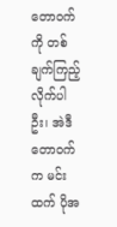တောဝက်ကို တစ်ချက်ကြည့်လိုက်ပါဦး၊ အဲဒီတောဝက်က မင်းထက် ပိုအ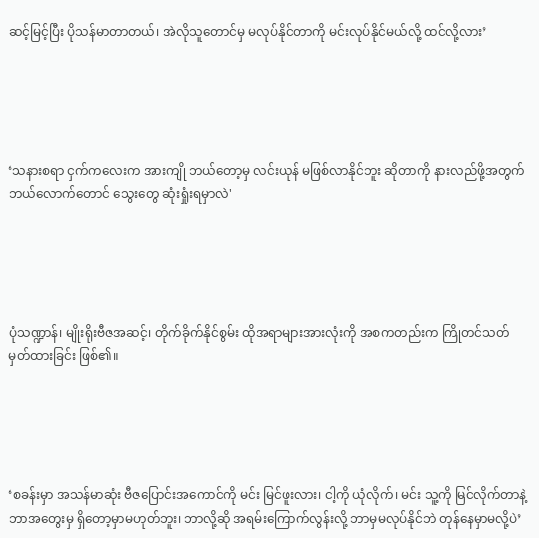ဆင့်မြင့်ပြီး ပိုသန်မာတာတယ်၊ အဲလိုသူတောင်မှ မလုပ်နိုင်တာကို မင်းလုပ်နိုင်မယ်လို့ ထင်လို့လား’





‘သနားစရာ ငှက်ကလေးက အားကျို ဘယ်တော့မှ လင်းယုန် မဖြစ်လာနိုင်ဘူး ဆိုတာကို နားလည်ဖို့အတွက် ဘယ်လောက်တောင် သွေးတွေ ဆုံးရှုံးရမှာလဲ'





ပုံသဏ္ဍာန်၊ မျိုးရိုးဗီဇအဆင့်၊ တိုက်ခိုက်နိုင်စွမ်း ထိုအရာများအားလုံးကို အစကတည်းက ကြိုတင်သတ်မှတ်ထားခြင်း ဖြစ်၏။





‘စခန်းမှာ အသန်မာဆုံး ဗီဇပြောင်းအကောင်ကို မင်း မြင်ဖူးလား၊ ငါ့ကို ယုံလိုက်၊ မင်း သူ့ကို မြင်လိုက်တာနဲ့ ဘာအတွေးမှ ရှိတော့မှာမဟုတ်ဘူး၊ ဘာလို့ဆို အရမ်းကြောက်လွန်းလို့ ဘာမှမလုပ်နိုင်ဘဲ တုန်နေမှာမလို့ပဲ’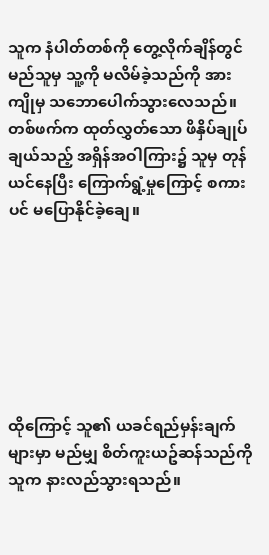သူက နံပါတ်တစ်ကို တွေ့လိုက်ချိန်တွင် မည်သူမှ သူ့ကို မလိမ်ခဲ့သည်ကို အားကျိုမှ သဘောပေါက်သွားလေသည်။ တစ်ဖက်က ထုတ်လွှတ်သော ဖိနှိပ်ချုပ်ချယ်သည့် အရှိန်အဝါကြား၌ သူမှ တုန်ယင်နေပြီး ကြောက်ရွံ့မှု‌ကြောင့် စကားပင် မပြောနိုင်ခဲ့ချေ။







ထိုကြောင့် သူ၏ ယခင်ရည်မှန်းချက်များမှာ မည်မျှ စိတ်ကူးယဥ်ဆန်သည်ကို သူက နားလည်သွားရသည်။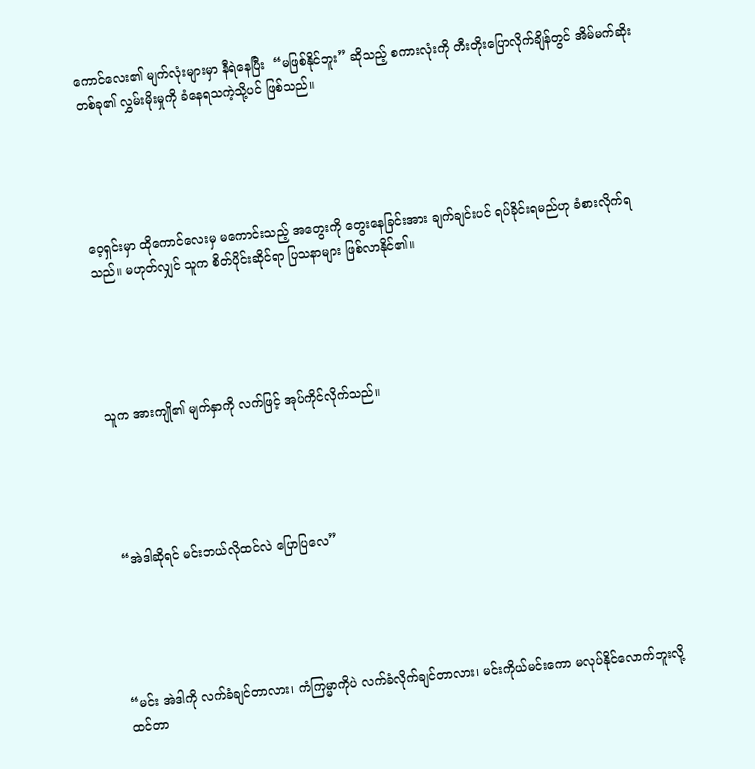ကောင်လေး၏ မျက်လုံးများမှာ နီရဲနေပြီး  “မဖြစ်နိုင်ဘူး” ဆိုသည့် စကားလုံးကို တီးတိုးပြောလိုက်ချိန်တွင် အိမ်မက်ဆိုးတစ်ခု၏ လွှမ်းမိုးမှုကို ခံနေရသကဲ့သို့ပင် ဖြစ်သည်။





ဝေ့ရှင်းမှာ ထိုကောင်လေးမှ မကောင်းသည့် အတွေးကို တွေးနေခြင်းအား ချက်ချင်းပင် ရပ်ခိုင်းရမည်ဟု ခံစားလိုက်ရသည်။ မဟုတ်လျှင် သူက စိတ်ပိုင်းဆိုင်ရာ ပြသနာများ ဖြစ်လာနိုင်၏။





သူက အားကျို၏ မျက်နှာကို လက်ဖြင့် အုပ်ကိုင်လိုက်သည်။





 “အဲဒါဆိုရင် မင်းဘယ်လိုထင်လဲ ပြောပြလေ”





“မင်း အဲဒါကို လက်ခံချင်တာလား၊ ကံကြမ္မာကိုပဲ လက်ခံလိုက်ချင်တာလား၊ မင်းကိုယ်မင်းကော မလုပ်နိုင်လောက်ဘူးလို့ ထင်တာ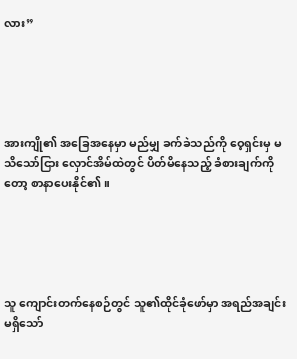လား”





အားကျို၏ အခြေအနေမှာ မည်မျှ ခက်ခဲသည်ကို ဝေ့ရှင်းမှ မသိသော်ငြား လှောင်အိမ်ထဲတွင် ပိတ်မိနေသည့် ခံစားချက်ကိုတော့ စာနာပေးနိုင်၏။





သူ ကျောင်းတက်နေစဉ်တွင် သူ၏ထိုင်ခုံဖော်မှာ အရည်အချင်း မရှိသော်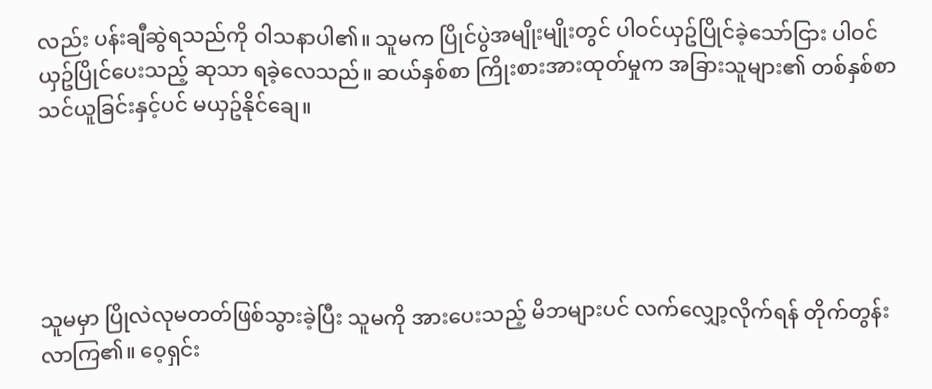လည်း ပန်းချီဆွဲရသည်ကို ဝါသနာပါ၏။ သူမက ပြိုင်ပွဲအမျိုးမျိုးတွင် ပါဝင်ယှဥ်ပြိုင်ခဲ့သော်ငြား ပါဝင်ယှဥ်ပြိုင်ပေးသည့် ဆုသာ ရခဲ့လေသည်။ ဆယ်နှစ်စာ ကြိုးစားအားထုတ်မှုက အခြားသူများ၏ တစ်နှစ်စာ သင်ယူခြင်းနှင့်ပင် မယှဥ်နိုင်ချေ။





သူမမှာ ပြိုလဲလုမတတ်ဖြစ်သွားခဲ့ပြီး သူမကို အားပေးသည့် မိဘများပင် လက်လျှော့လိုက်ရန် တိုက်တွန်းလာကြ၏။ ဝေ့ရှင်း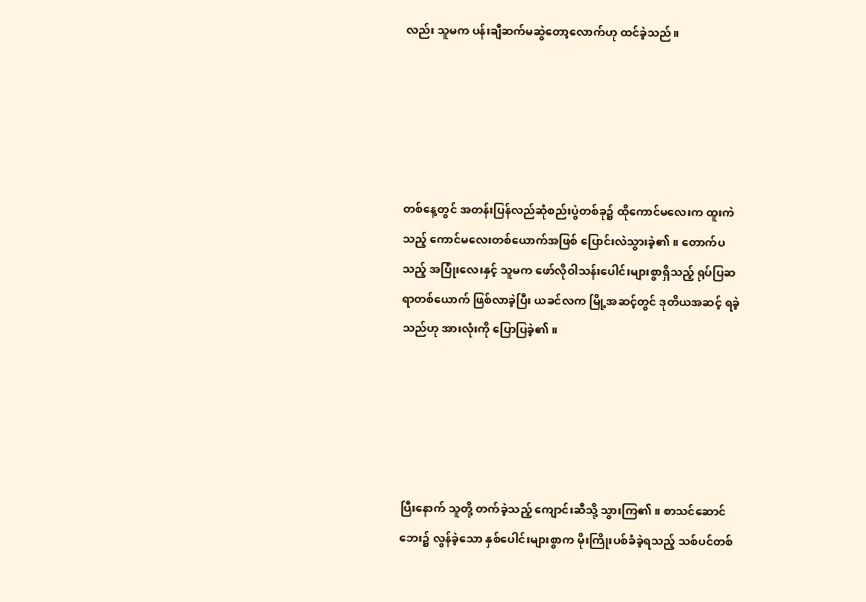လည်း သူမက ပန်းချီဆက်မဆွဲတော့လောက်ဟု ထင်ခဲ့သည်။





တစ်နေ့တွင် အတန်းပြန်လည်ဆုံစည်းပွဲတစ်ခု၌ ထိုကောင်မလေးက ထူးကဲသည့် ကောင်မလေးတစ်ယောက်အဖြစ် ပြောင်းလဲသွားခဲ့၏။ တောက်ပသည့် အပြုံးလေးနှင့် သူမက ဖော်လိုဝါသန်းပေါင်းများစွာရှိသည့် ရုပ်ပြဆရာတစ်ယောက် ဖြစ်လာခဲ့ပြီး ယခင်လက မြို့အဆင့်တွင် ဒုတိယအဆင့် ရခဲ့သည်ဟု အားလုံးကို ပြောပြခဲ့၏။





ပြီးနောက် သူတို့ တက်ခဲ့သည့် ကျောင်းဆီသို့ သွားကြ၏။ စာသင်ဆောင်ဘေး၌ လွန်ခဲ့သော နှစ်ပေါင်းများစွာက မိုးကြိုးပစ်ခံခဲ့ရသည့် သစ်ပင်တစ်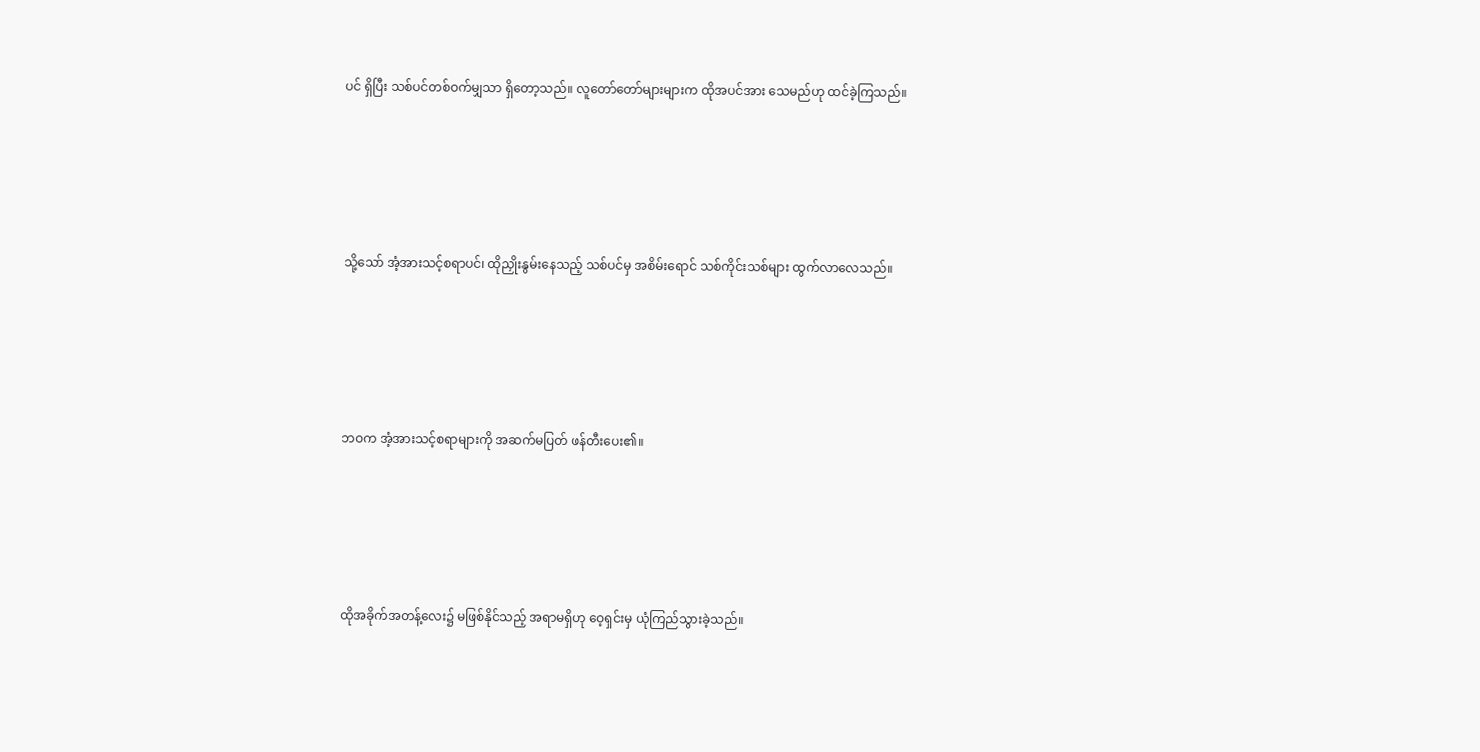ပင် ရှိပြီး သစ်ပင်တစ်ဝက်မျှသာ ရှိတော့သည်။ လူတော်တော်များများက ထိုအပင်အား သေမည်ဟု ထင်ခဲ့ကြသည်။





သို့သော် အံ့အားသင့်စရာပင်၊ ထိုညှိုးနွမ်းနေသည့် သစ်ပင်မှ အစိမ်းရောင် သစ်ကိုင်းသစ်များ ထွက်လာလေသည်။





ဘဝက အံ့အားသင့်စရာများကို အဆက်မပြတ် ဖန်တီးပေး၏။





ထိုအခိုက်အတန့်လေး၌ မဖြစ်နိုင်သည့် အရာမရှိဟု ဝေ့ရှင်းမှ ယုံကြည်သွားခဲ့သည်။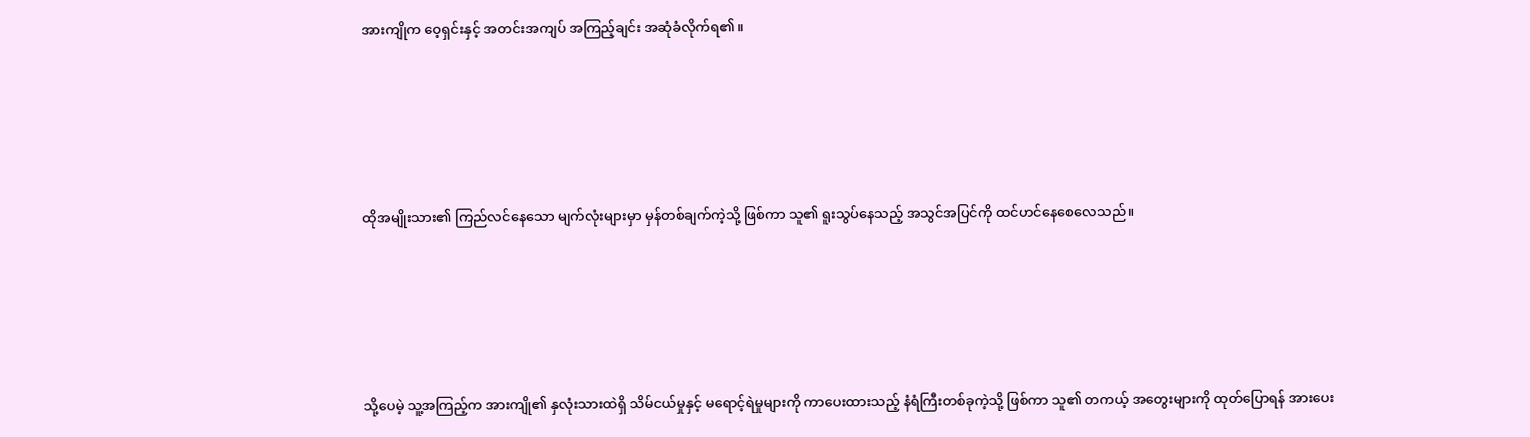အားကျိုက ဝေ့ရှင်းနှင့် အတင်းအကျပ် အကြည့်ချင်း အဆုံခံလိုက်ရ၏။





ထိုအမျိုးသား၏ ကြည်လင်နေသော မျက်လုံးများမှာ မှန်တစ်ချက်ကဲ့သို့ ဖြစ်ကာ သူ၏ ရူးသွပ်နေသည့် အသွင်အပြင်ကို ထင်ဟင်နေစေလေသည်။





သို့ပေမဲ့ သူ့အကြည့်က အားကျို၏ နှလုံးသားထဲရှိ သိမ်ငယ်မှုနှင့် မရောင့်ရဲမှုများကို ကာပေးထားသည့် နံရံကြီးတစ်ခုကဲ့သို့ ဖြစ်ကာ သူ၏ တကယ့် အတွေးများကို ထုတ်ပြောရန် အားပေး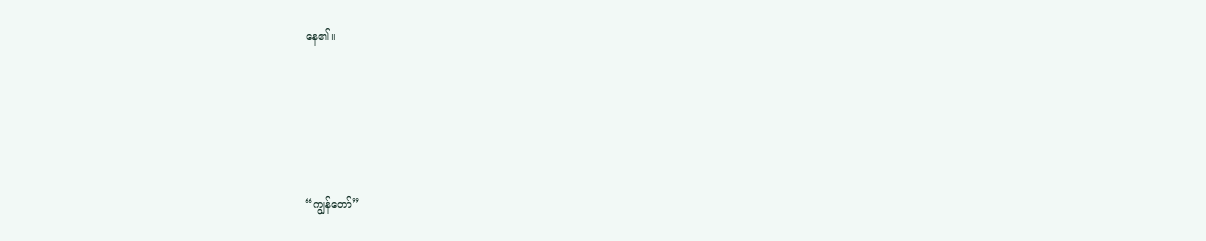နေ၏။





“ကျွန်တော်”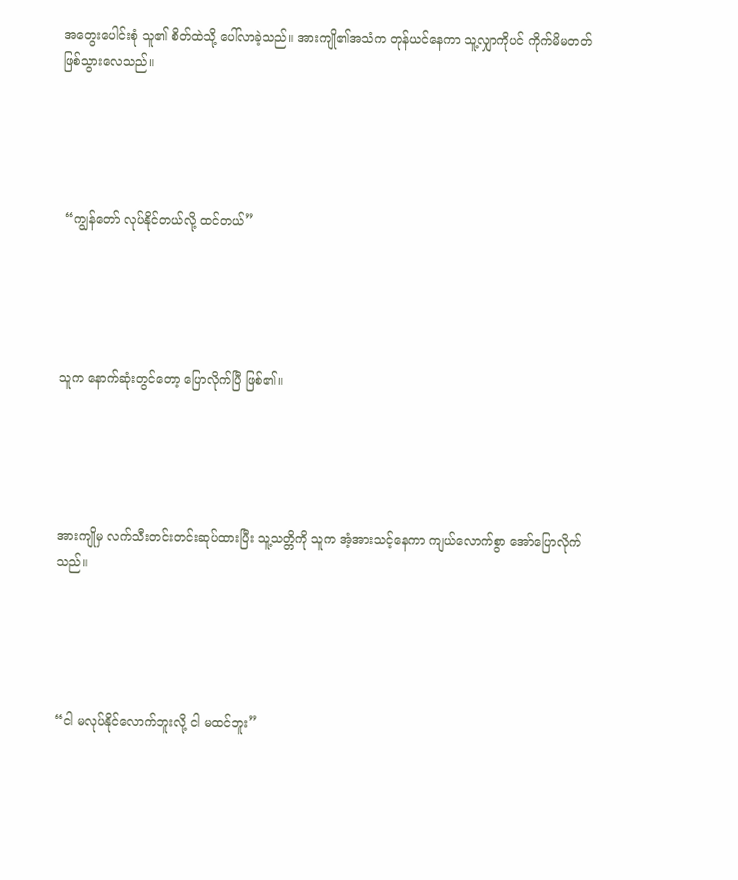အတွေးပေါင်းစုံ သူ၏ စိတ်ထဲသို့ ပေါ်လာခဲ့သည်။ အားကျို၏အသံက တုန်ယင်နေကာ သူ့လျှာကိုပင် ကိုက်မိမတတ် ဖြစ်သွားလေသည်။





 “ကျွန်တော် လုပ်နိုင်တယ်လို့ ထင်တယ်”





သူက နောက်ဆုံးတွင်တော့ ပြောလိုက်ပြီ ဖြစ်၏။





အားကျိုမှ လက်သီးတင်းတင်းဆုပ်ထားပြီး သူ့သတ္တိကို သူက အံ့အားသင့်နေကာ ကျယ်လောက်စွာ အော်ပြောလိုက်သည်။





“ငါ မလုပ်နိုင်လောက်ဘူးလို့ ငါ မထင်ဘူး”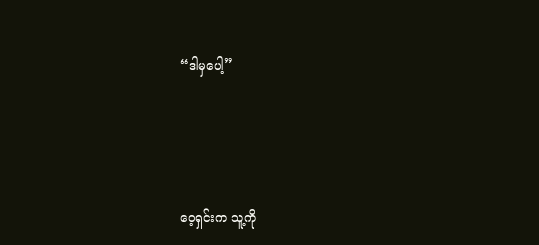“ဒါမှပေါ့”





ဝေ့ရှင်းက သူ့ကို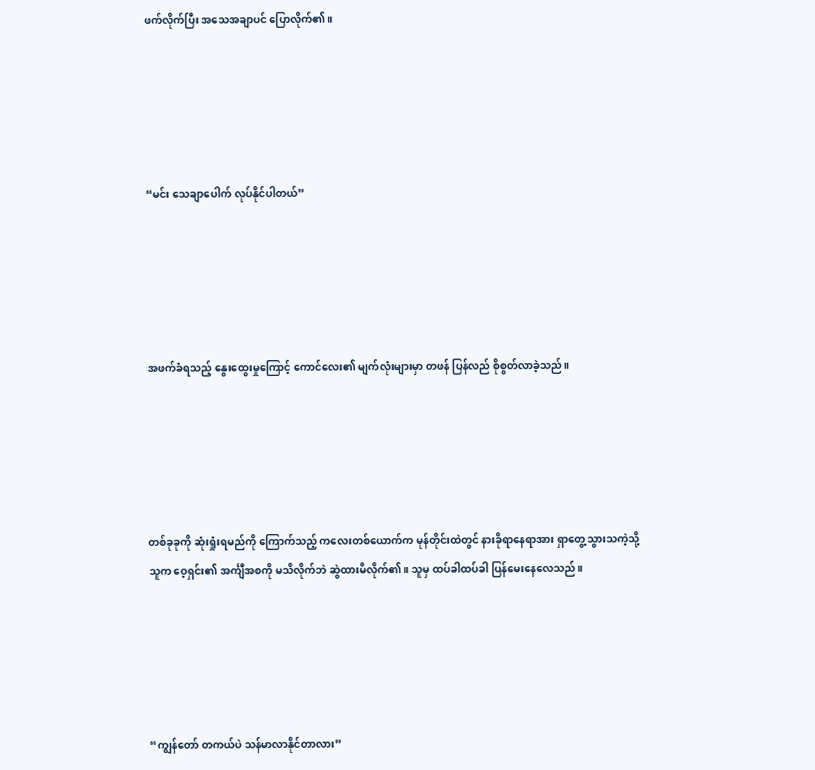ဖက်လိုက်ပြီး အသေအချာပင် ပြောလိုက်၏။





“မင်း သေချာပေါက် လုပ်နိုင်ပါတယ်”





အဖက်ခံရသည့် နွေးထွေးမှုကြောင့် ကောင်လေး၏ မျက်လုံးများမှာ တဖန် ပြန်လည် စိုစွတ်လာခဲ့သည်။





တစ်ခုခုကို ဆုံးရှုံးရမည်ကို ကြောက်သည့် ကလေးတစ်ယောက်က မုန်တိုင်းထဲတွင် နားခိုရာနေရာအား ရှာတွေ့သွားသကဲ့သို့ သူက ဝေ့ရှင်း၏ အင်္ကျီအစကို မသိလိုက်ဘဲ ဆွဲထားမိလိုက်၏။ သူမှ ထပ်ခါထပ်ခါ ပြန်မေးနေလေသည်။





“ကျွန်တော် တကယ်ပဲ သန်မာလာနိုင်တာလား”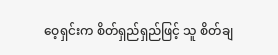ဝေ့ရှင်းက စိတ်ရှည်ရှည်ဖြင့် သူ စိတ်ချ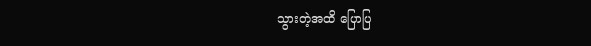သွားတဲ့အထိ ပြောပြ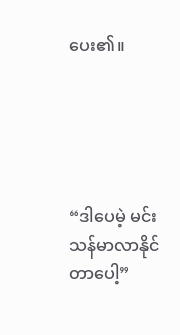ပေး၏။





“ဒါပေမဲ့ မင်းသန်မာလာနိုင်တာပေါ့”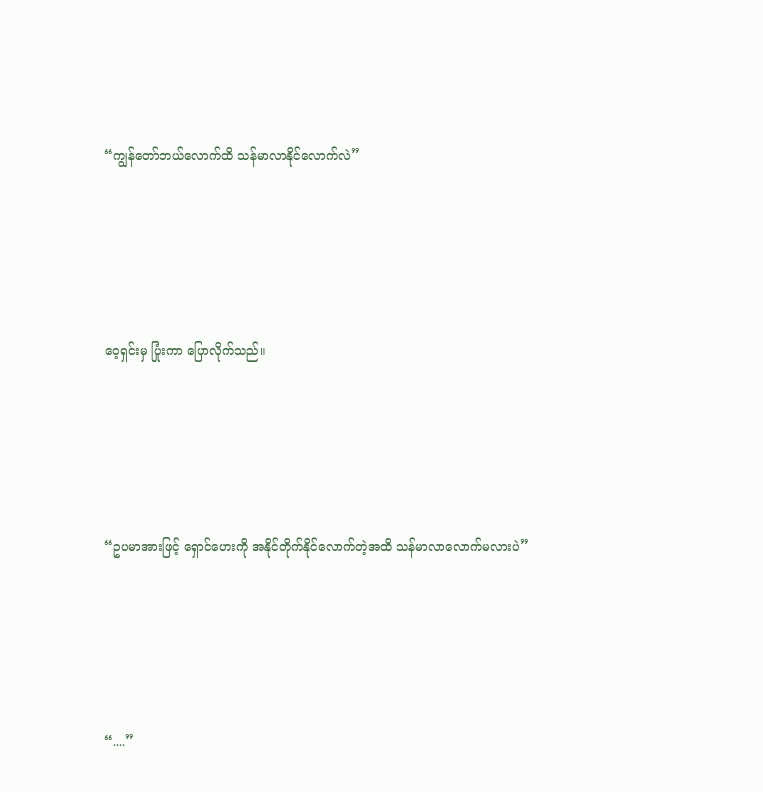“ကျွန်တော်ဘယ်လောက်ထိ သန်မာလာနိုင်လောက်လဲ”





ဝေ့ရှင်းမှ ပြုံးကာ ပြောလိုက်သည်။





“ဥပမာအားဖြင့် ရှောင်ဟေးကို အနိုင်တိုက်နိုင်လောက်တဲ့အထိ သန်မာလာလောက်မလားပဲ”





“....”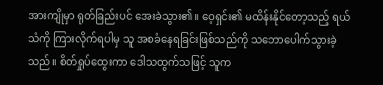အားကျိုမှာ ရုတ်ခြည်းပင် အေးခဲသွား၏။ ဝေ့ရှင်း၏ မထိန်းနိုင်တော့သည့် ရယ်သံကို ကြားလိုက်ရပါမှ သူ အစခံနေရခြင်းဖြစ်သည်ကို သဘောပေါက်သွားခဲ့သည်။ စိတ်ရှုပ်ထွေးကာ ဒေါသထွက်သဖြင့် သူက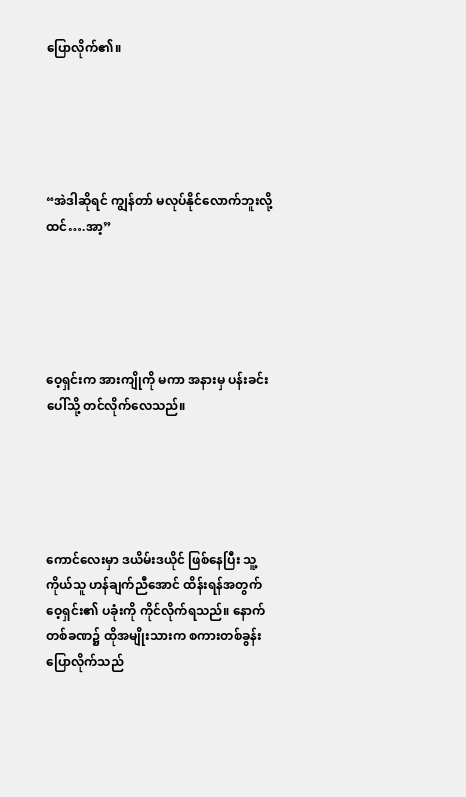ပြောလိုက်၏။





“အဲဒါဆိုရင် ကျွန်တာ် မလုပ်နိုင်လောက်ဘူးလို့ ထင်….အာ့”





ဝေ့ရှင်းက အားကျိုကို မကာ အနားမှ ပန်းခင်းပေါ်သို့ တင်လိုက်လေသည်။





ကောင်လေးမှာ ဒယိမ်းဒယိုင် ဖြစ်နေပြီး သူ့ကိုယ်သူ ဟန်ချက်ညီအောင် ထိန်းရန်အတွက် ဝေ့ရှင်း၏ ပခုံးကို ကိုင်လိုက်ရသည်။ နောက်တစ်ခဏ၌ ထိုအမျိုးသားက စကားတစ်ခွန်း ပြောလိုက်သည်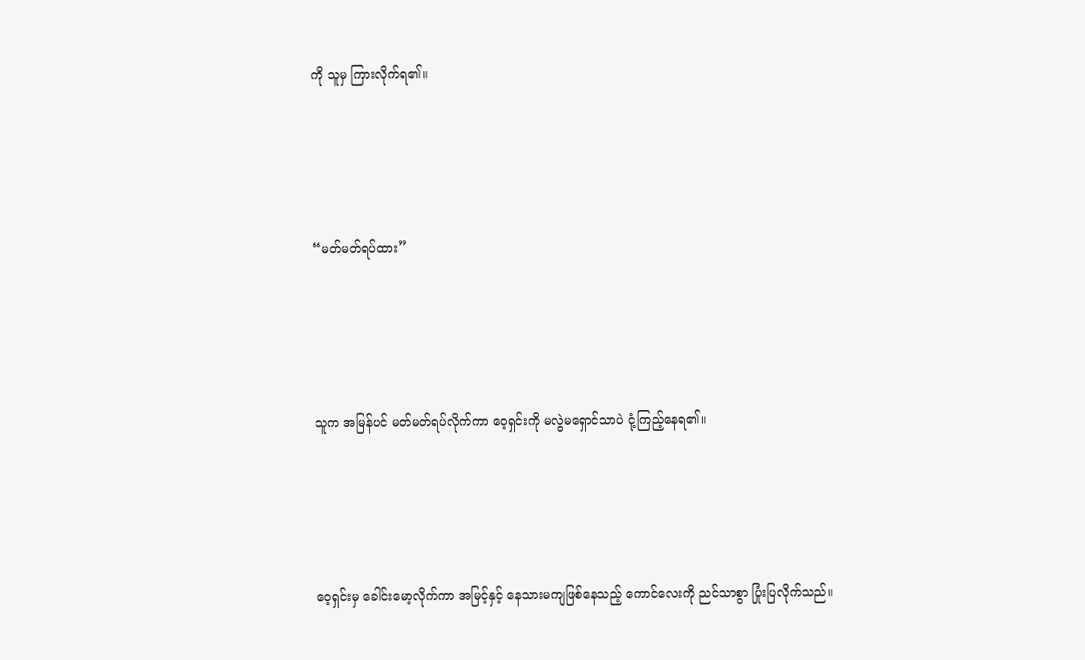ကို သူမှ ကြားလိုက်ရ၏။





“မတ်မတ်ရပ်ထား”





သူက အမြန်ပင် မတ်မတ်ရပ်လိုက်ကာ ဝေ့ရှင်းကို မလွဲမရှောင်သာပဲ ငုံ့ကြည့်နေရ၏။





ဝေ့ရှင်းမှ ခေါင်းမော့လိုက်ကာ အမြင့်နှင့် နေသားမကျဖြစ်နေသည့် ကောင်လေးကို ညင်သာစွာ ပြုံးပြလိုက်သည်။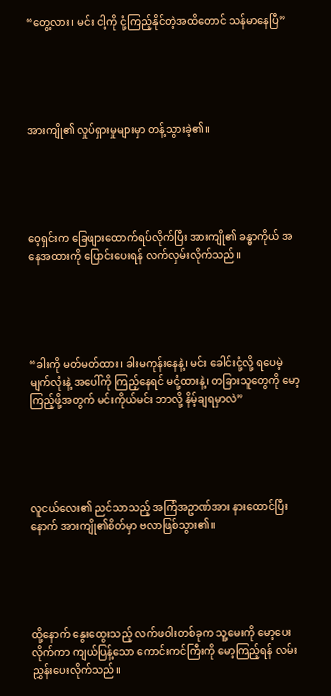“တွေ့လား၊ မင်း ငါ့ကို ငုံ့ကြည့်နိုင်တဲ့အထိတောင် သန်မာနေပြီ”





အားကျို၏ လှုပ်ရှားမှုများမှာ တန့်သွားခဲ့၏။





ဝေ့ရှင်းက ခြေဖျားထောက်ရပ်လိုက်ပြီး အားကျို၏ ခန္ဓာကိုယ် အနေအထားကို ပြောင်းပေးရန် လက်လှမ်းလိုက်သည်။





“ခါးကို မတ်မတ်ထား၊ ခါးမကုန်းနေနဲ့၊ မင်း ခေါင်းငုံ့လို့ ရပေမဲ့ မျက်လုံးနဲ့ အပေါ်ကို ကြည့်နေရင် မငုံ့ထားနဲ့၊ တခြားသူတွေကို မော့ကြည့်ဖို့အတွက် မင်းကိုယ်မင်း ဘာလို့ နိမ့်ချရမှာလဲ”





လူငယ်လေး၏ ညင်သာသည့် အကြံအဥာဏ်အား နားထောင်ပြီးနောက် အားကျို၏စိတ်မှာ ဗလာဖြစ်သွား၏။





ထို့နောက် နွေးထွေးသည့် လက်ဖဝါးတစ်ခုက သူ့မေးကို မော့ပေးလိုက်ကာ ကျယ်ပြန့်သော ကောင်းကင်ကြီးကို မော့ကြည့်ရန် လမ်းညွှန်းပေးလိုက်သည်။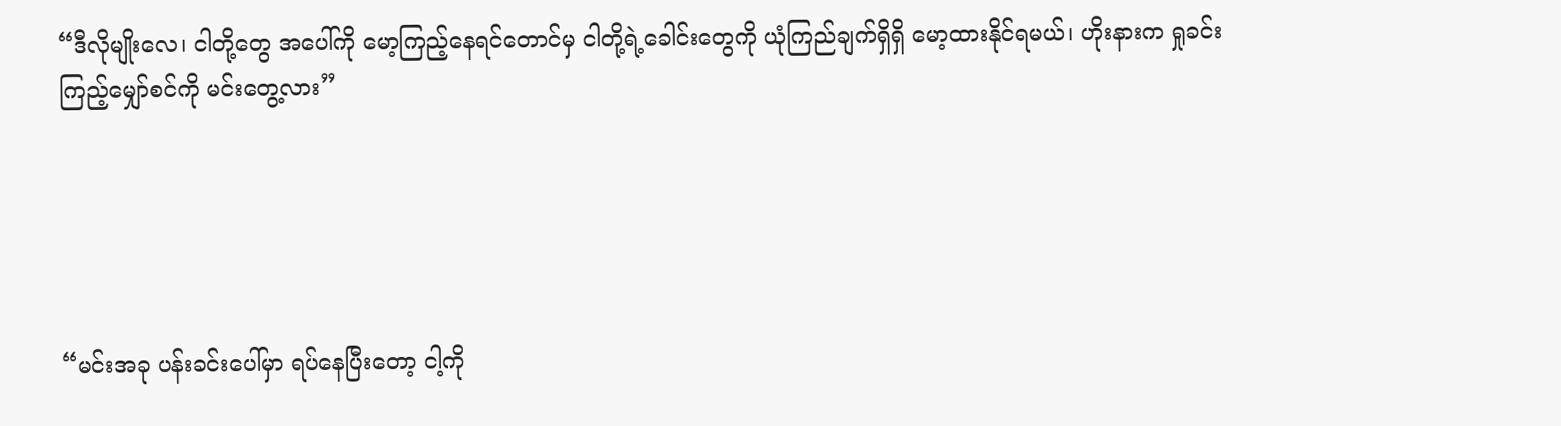“ဒီလိုမျိုးလေ၊ ငါတို့တွေ အပေါ်ကို မော့ကြည့်နေရင်တောင်မှ ငါတို့ရဲ့ခေါင်းတွေကို ယုံကြည်ချက်ရှိရှိ မော့ထားနိုင်ရမယ်၊ ဟိုးနားက ရှုခင်းကြည့်မျှော်စင်ကို မင်းတွေ့လား”





“မင်းအခု ပန်းခင်းပေါ်မှာ ရပ်နေပြီးတော့ ငါ့ကို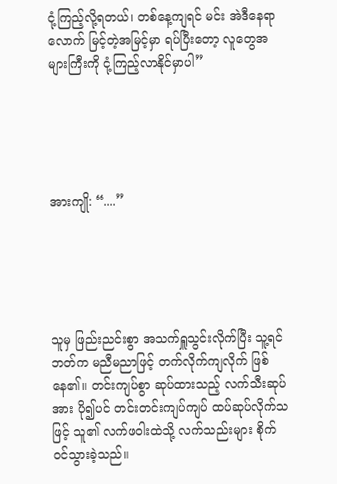ငုံ့ကြည့်လို့ရတယ်၊ တစ်နေ့ကျရင် မင်း အဲဒီနေရာလောက် မြင့်တဲ့အမြင့်မှာ ရပ်ပြီးတော့ လူတွေအများကြီးကို ငုံ့ကြည့်လာနိုင်မှာပါ”





အားကျို: “....”





သူမှ ဖြည်းညင်းစွာ အသက်ရှူသွင်းလိုက်ပြီး သူ့ရင်ဘတ်က မညီမညာဖြင့် တက်လိုက်ကျလိုက် ဖြစ်နေ၏။ တင်းကျပ်စွာ ဆုပ်ထားသည့် လက်သီးဆုပ်အား ပို၍ပင် တင်းတင်းကျပ်ကျပ် ထပ်ဆုပ်လိုက်သဖြင့် သူ၏ လက်ဖဝါးထဲသို့ လက်သည်းများ စိုက်ဝင်သွားခဲ့သည်။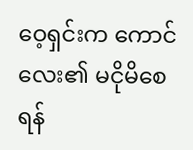ဝေ့ရှင်းက ကောင်လေး၏ မငိုမိ‌စေရန်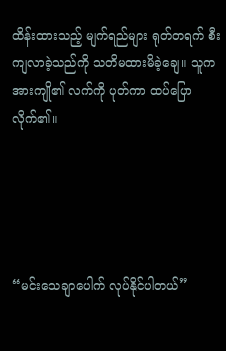ထိန်းထားသည့် မျက်ရည်များ ရုတ်တရက် စီးကျလာခဲ့သည်ကို သတိမထားမိခဲ့ချေ။ သူက အားကျို၏ လက်ကို ပုတ်ကာ ထပ်ပြောလိုက်၏။





“မင်းသေချာပေါက် လုပ်နိုင်ပါတယ်”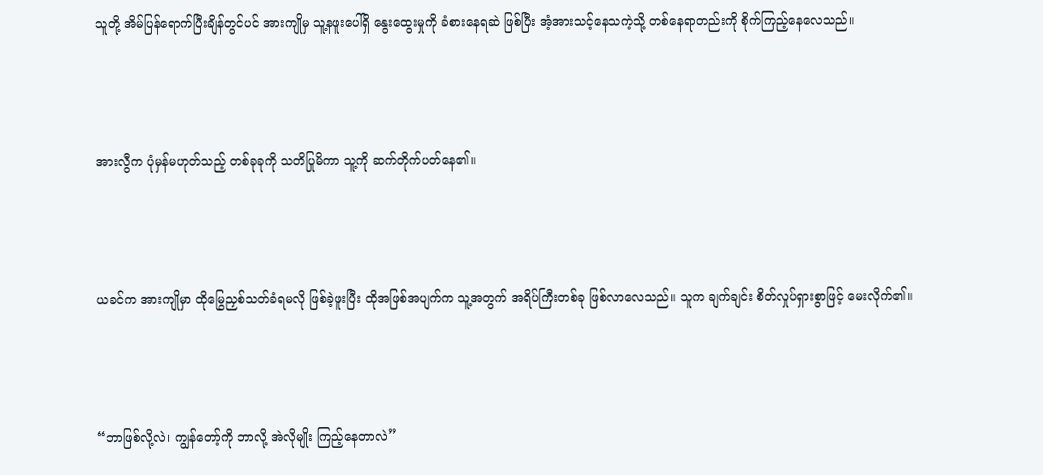သူတို့ အိမ်ပြန်ရောက်ပြီးချိန်တွင်ပင် အားကျိုမှ သူ့နဖူးပေါ်ရှိ နွေးထွေးမှုကို ခံစားနေရဆဲ ဖြစ်ပြီး အံ့အားသင့်နေသကဲ့သို့ တစ်နေရာတည်းကို စိုက်ကြည့်နေလေသည်။





အားလွီက ပုံမှန်မဟုတ်သည့် တစ်ခုခုကို သတိပြုမိကာ သူ့ကို ဆက်တိုက်ပတ်နေ၏။





ယခင်က အားကျိုမှာ ထိုမြွေညှစ်သတ်ခံရမလို ဖြစ်ခဲ့ဖူးပြီး ထိုအဖြစ်အပျက်က သူ့အတွက် အရိပ်ကြီးတစ်ခု ဖြစ်လာလေသည်။ သူက ချက်ချင်း စိတ်လှုပ်ရှားစွာဖြင့် မေးလိုက်၏။





“ဘာဖြစ်လို့လဲ၊ ကျွန်တော့်ကို ဘာလို့ အဲလိုမျိုး ကြည့်နေတာလဲ”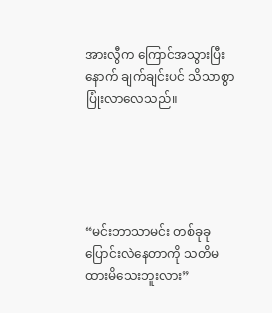အားလွီက ကြောင်အသွားပြီးနောက် ချက်ချင်းပင် သိသာစွာ ပြုံးလာလေသည်။





“မင်းဘာသာမင်း တစ်ခုခု ပြောင်းလဲနေတာကို သတိမထားမိသေးဘူးလား”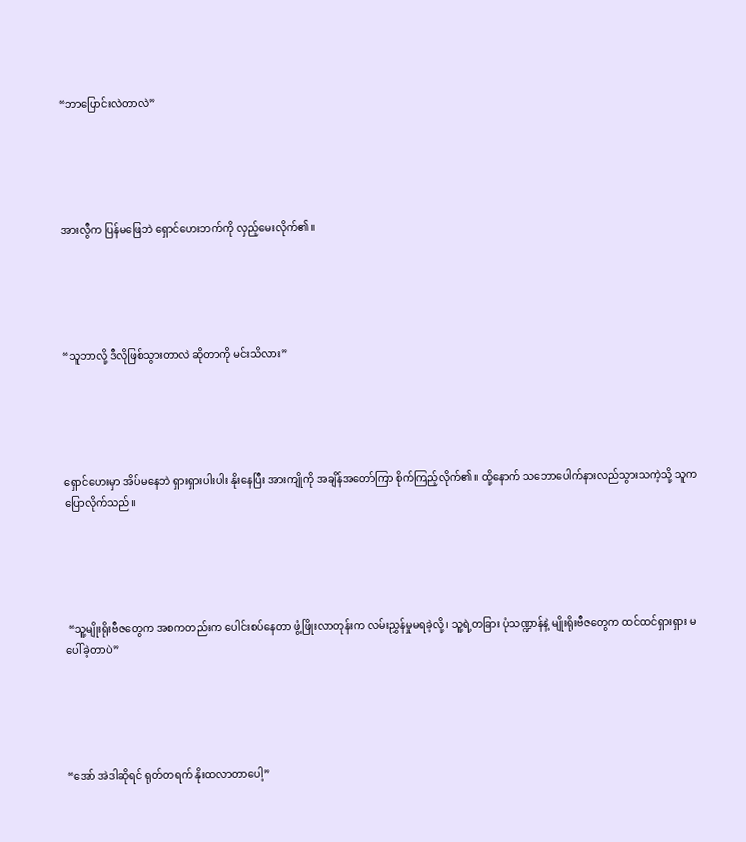“ဘာပြောင်းလဲတာလဲ”





အားလွီက ပြန်မဖြေဘဲ ရှောင်ဟေးဘက်ကို လှည့်မေးလိုက်၏။





“သူဘာလို့ ဒီလိုဖြစ်သွားတာလဲ ဆိုတာကို မင်းသိလား”





ရှောင်ဟေးမှာ အိပ်မနေဘဲ ရှားရှားပါးပါး နိုးနေပြီး အားကျိုကို အချိန်အတော်ကြာ စိုက်ကြည့်လိုက်၏။ ထို့နောက် သဘောပေါက်နားလည်သွားသကဲ့သို့ သူက ပြောလိုက်သည်။





 “သူ့မျိုးရိုးဗီဇတွေက အစကတည်းက ပေါင်းစပ်နေတာ ဖွံ့ဖြိုးလာတုန်းက လမ်းညွှန်မှုမရခဲ့လို့၊ သူ့ရဲ့တခြား ပုံသဏ္ဍာန်နဲ့ မျိုးရိုးဗီဇတွေက ထင်ထင်ရှားရှား မပေါ်ခဲ့တာပဲ”





“အော် အဲဒါဆိုရင် ရုတ်တရက် နိုးထလာတာပေါ့”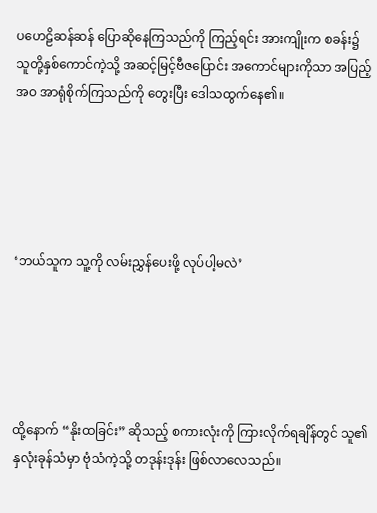ပဟေဠိဆန်ဆန် ပြောဆိုနေကြသည်ကို ကြည့်ရင်း အားကျိုးက စခန်း၌ သူတို့နှစ်ကောင်ကဲ့သို့ အဆင့်မြင့်ဗီဇပြောင်း အကောင်များကိုသာ အပြည့်အဝ အာရုံစိုက်ကြသည်ကို တွေးပြီး ဒေါသထွက်နေ၏။





‘ဘယ်သူက သူ့ကို လမ်းညွှန်ပေးဖို့ လုပ်ပါ့မလဲ’





ထို့နောက် “နိုးထခြင်း” ဆိုသည့် စကားလုံးကို ကြားလိုက်ရချိန်တွင် သူ၏ နှလုံးခုန်သံမှာ ဗုံသံကဲ့သို့ တဒုန်းဒုန်း ဖြစ်လာလေသည်။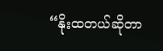“နိုးထတယ်ဆိုတာ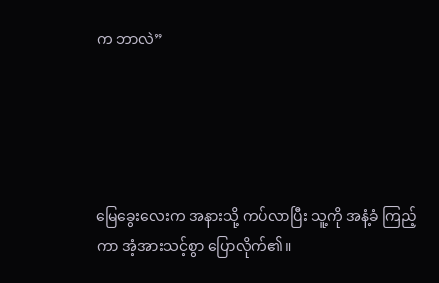က ဘာလဲ”





မြေခွေးလေးက အနားသို့ ကပ်လာပြီး သူ့ကို အနံ့ခံ ကြည့်ကာ အံ့အားသင့်စွာ ပြောလိုက်၏။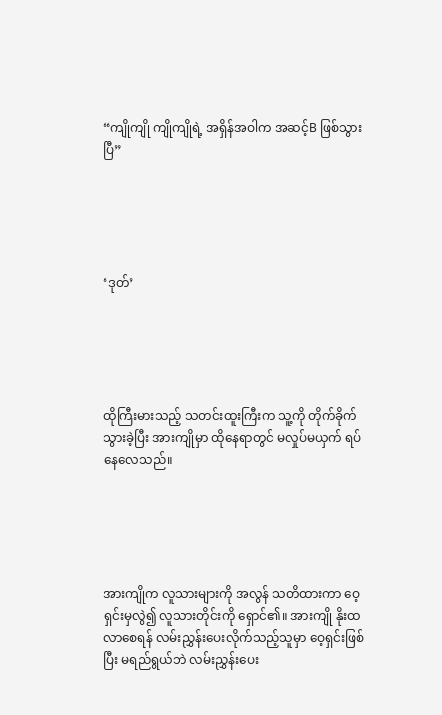“ကျိုကျို ကျိုကျိုရဲ့ အရှိန်အဝါက အဆင့်B ဖြစ်သွားပြီ”





‘ဒုတ်’





ထိုကြီးမားသည့် သတင်းထူးကြီးက သူ့ကို တိုက်ခိုက်သွားခဲ့ပြီး အားကျိုမှာ ထိုနေရာတွင် မလှုပ်မယှက် ရပ်နေလေသည်။





အားကျိုက လူသားများကို အလွန် သတိထားကာ ဝေ့ရှင်းမှလွဲ၍ လူသားတိုင်းကို ရှောင်၏။ အားကျို နိုးထလာစေရန် လမ်းညွှန်းပေးလိုက်သည့်သူမှာ ဝေ့ရှင်းဖြစ်ပြီး မရည်ရွယ်ဘဲ လမ်းညွှန်းပေး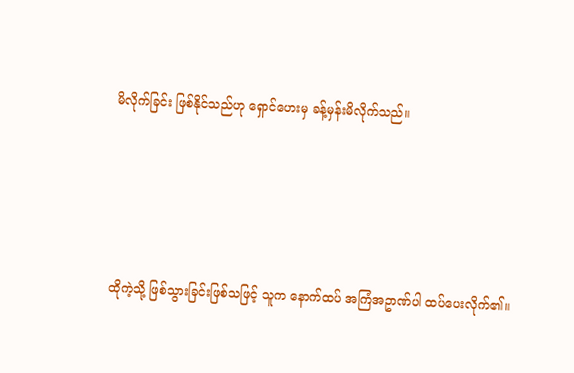မိလိုက်ခြင်း ဖြစ်နိုင်သည်ဟု ရှောင်ဟေးမှ ခန့်မှန်းမိလိုက်သည်။





ထိုကဲ့သို့ ဖြစ်သွားခြင်းဖြစ်သဖြင့် သူက နောက်ထပ် အကြံအဥာဏ်ပါ ထပ်ပေးလိုက်၏။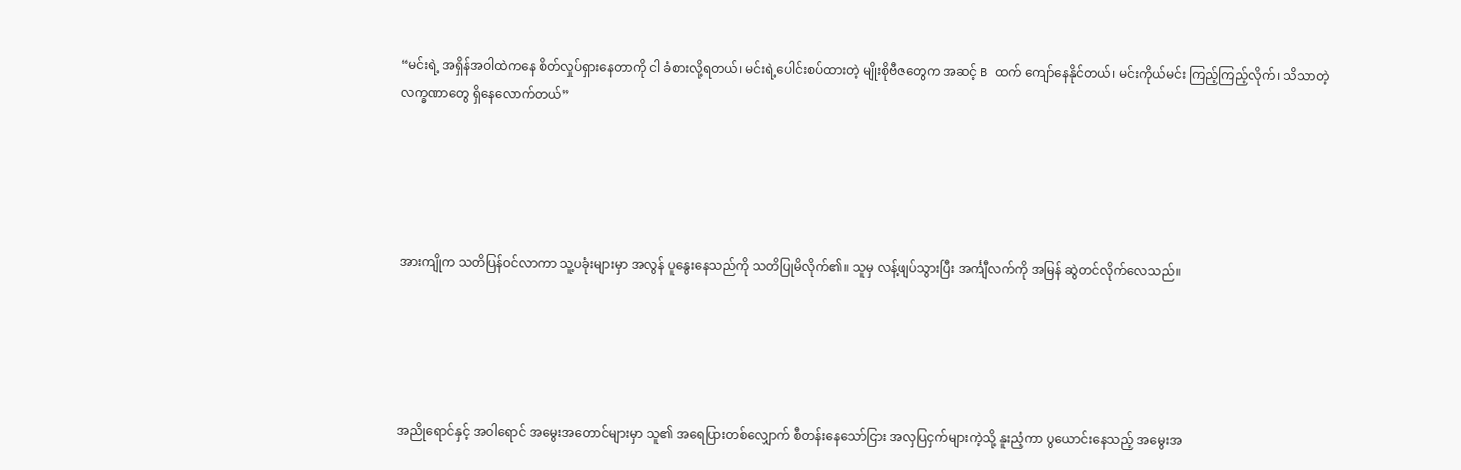“မင်းရဲ့ အရှိန်အဝါထဲကနေ စိတ်လှုပ်ရှားနေတာကို ငါ ခံစားလို့ရတယ်၊ မင်းရဲ့ပေါင်းစပ်ထားတဲ့ မျိုးစိုဗီဇတွေက အဆင့် B ထက် ကျော်နေနိုင်တယ်၊ မင်းကိုယ်မင်း ကြည့်ကြည့်လိုက်၊ သိသာတဲ့ လက္ခဏာတွေ ရှိနေလောက်တယ်”





အားကျိုက သတိပြန်ဝင်လာကာ သူ့ပခုံးများမှာ အလွန် ပူနွေးနေသည်ကို သတိပြုမိလိုက်၏။ သူမှ လန့်ဖျပ်သွားပြီး အင်္ကျီလက်ကို အမြန် ဆွဲတင်လိုက်လေသည်။





အညိုရောင်နှင့် အဝါရောင် အမွေးအတောင်များမှာ သူ၏ အရေပြားတစ်လျှောက် စီတန်းနေသော်ငြား အလှပြငှက်များကဲ့သို့ နူးညံ့ကာ ပွယောင်းနေသည့် အမွေးအ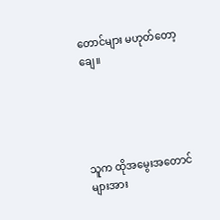တောင်များ မဟုတ်တော့ချေ။





သူက ထိုအမွေးအတောင်များအား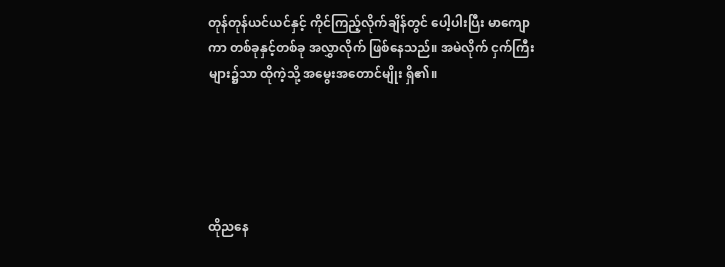တုန်တုန်ယင်ယင်နှင့် ကိုင်ကြည့်လိုက်ချိန်တွင် ပေါ့ပါးပြီး မာကျောကာ တစ်ခုနှင့်တစ်ခု အလွှာလိုက် ဖြစ်နေသည်။ အမဲလိုက် ငှက်ကြီးများ၌သာ ထိုကဲ့သို့ အမွေးအတောင်မျိုး ရှိ၏။





ထိုညနေ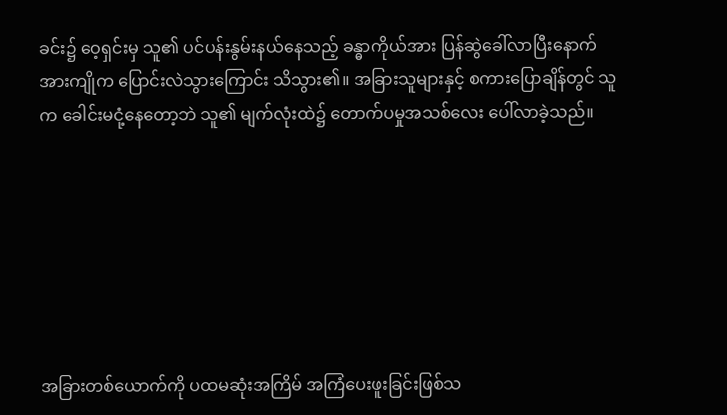ခင်း၌ ဝေ့ရှင်းမှ သူ၏ ပင်ပန်းနွမ်းနယ်နေသည့် ခန္ဓာကိုယ်အား ပြန်ဆွဲခေါ်လာပြီးနောက် အားကျိုက ပြောင်းလဲသွားကြောင်း သိသွား၏။ အခြားသူများနှင့် စကားပြောချိန်တွင် သူက ခေါင်းမငုံ့နေတော့ဘဲ သူ၏ မျက်လုံးထဲ၌ တောက်ပမှုအသစ်လေး ပေါ်လာခဲ့သည်။







အခြားတစ်ယောက်ကို ပထမဆုံးအကြိမ် အကြံပေးဖူးခြင်းဖြစ်သ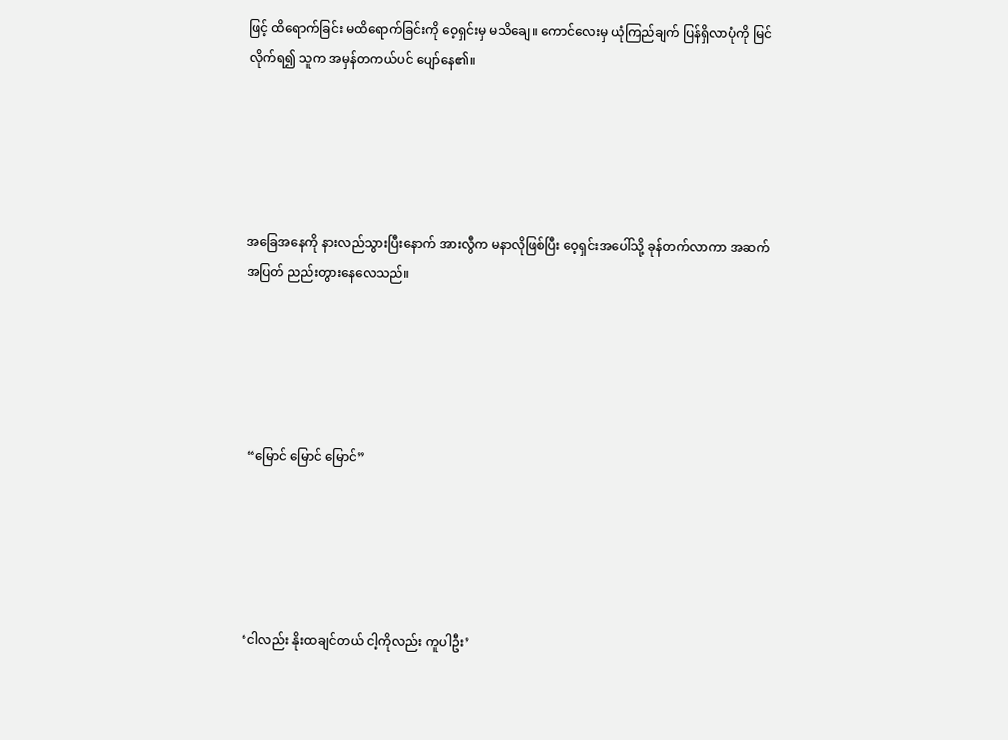ဖြင့် ထိရောက်ခြင်း မထိရောက်ခြင်းကို ဝေ့ရှင်းမှ မသိချေ။ ကောင်လေးမှ ယုံကြည်ချက် ပြန်ရှိလာပုံကို မြင်လိုက်ရ၍ သူက အမှန်တကယ်ပင် ပျော်နေ၏။





အခြေအနေကို နားလည်သွားပြီးနောက် အားလွီက မနာလိုဖြစ်ပြီး ဝေ့ရှင်းအပေါ်သို့ ခုန်တက်လာကာ အဆက်အပြတ် ညည်းတွားနေလေသည်။





 “မြောင် မြောင် မြောင်”





‘ငါလည်း နိုးထချင်တယ် ငါ့ကိုလည်း ကူပါဦး’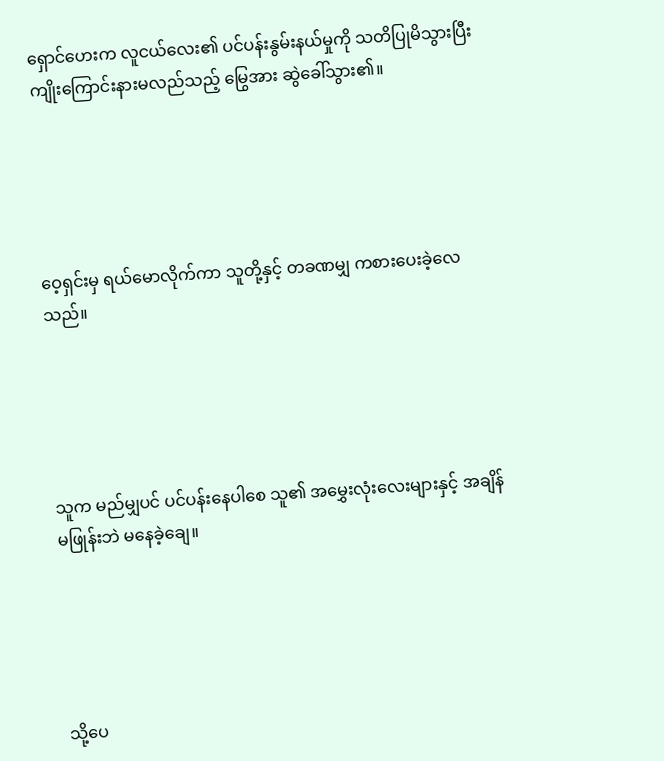ရှောင်ဟေးက လူငယ်လေး၏ ပင်ပန်းနွမ်းနယ်မှုကို သတိပြုမိသွားပြီး ကျိုးကြောင်းနားမလည်သည့် မြွေအား ဆွဲခေါ်သွား၏။





ဝေ့ရှင်းမှ ရယ်မောလိုက်ကာ သူတို့နှင့် တခဏမျှ ကစားပေးခဲ့လေသည်။





သူက မည်မျှပင် ပင်ပန်းနေပါစေ သူ၏ အမွှေးလုံးလေးများနှင့် အချိန်မဖြုန်းဘဲ မနေခဲ့ချေ။





သို့ပေ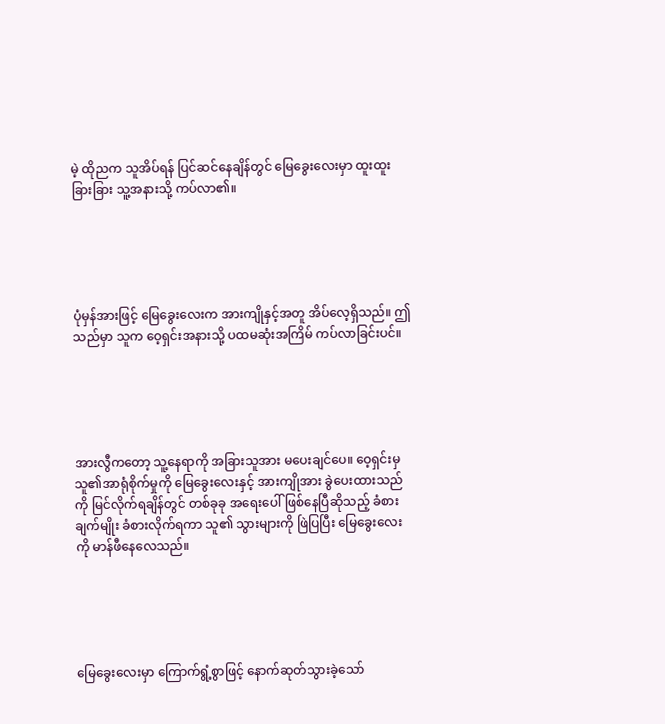မဲ့ ထိုညက သူအိပ်ရန် ပြင်ဆင်နေချိန်တွင် မြေခွေးလေးမှာ ထူးထူးခြားခြား သူ့အနားသို့ ကပ်လာ၏။





ပုံမှန်အားဖြင့် မြေခွေးလေးက အားကျိုနှင့်အတူ အိပ်လေ့ရှိသည်။ ဤသည်မှာ သူက ဝေ့ရှင်းအနားသို့ ပထမဆုံးအကြိမ် ကပ်လာခြင်းပင်။





အားလွီကတော့ သူ့နေရာကို အခြားသူအား မပေးချင်ပေ။ ဝေ့ရှင်းမှ သူ၏အာရုံစိုက်မှုကို မြေခွေးလေးနှင့် အားကျိုအား ခွဲပေးထားသည်ကို မြင်လိုက်ရချိန်တွင် တစ်ခုခု အရေးပေါ် ဖြစ်နေပြီဆိုသည့် ခံစားချက်မျိုး ခံစားလိုက်ရကာ သူ၏ သွားများကို ဖြဲပြပြီး မြေခွေးလေးကို မာန်ဖီနေလေသည်။





မြေခွေးလေးမှာ ကြောက်ရွံ့စွာဖြင့် နောက်ဆုတ်သွားခဲ့သော်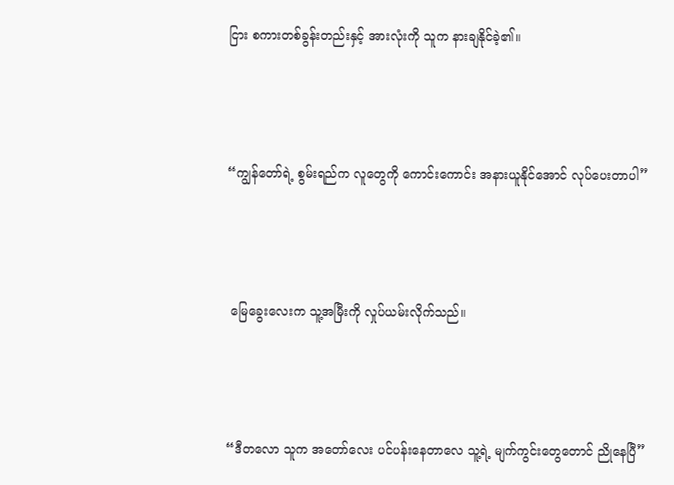ငြား စကားတစ်ခွန်းတည်းနှင့် အားလုံးကို သူက နားချနိုင်ခဲ့၏။





“ကျွန်တော်ရဲ့ စွမ်းရည်က လူတွေကို ကောင်းကောင်း အနားယူနိုင်အောင် လုပ်ပေးတာပါ”





 မြေခွေးလေးက သူ့အမြီးကို လှုပ်ယမ်းလိုက်သည်။





“ဒီတလော သူက အတော်လေး ပင်ပန်းနေတာလေ သူ့ရဲ့ မျက်ကွင်းတွေတောင် ညိုနေပြီ”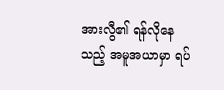အားလွီ၏ ရန်လိုနေသည့် အမူအယာမှာ ရပ်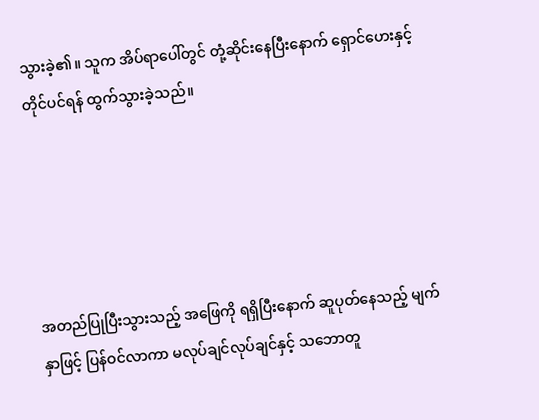သွားခဲ့၏။ သူက အိပ်ရာပေါ်တွင် တုံ့ဆိုင်းနေပြီးနောက် ရှောင်ဟေးနှင့် တိုင်ပင်ရန် ထွက်သွားခဲ့သည်။





အတည်ပြုပြီးသွားသည့် အဖြေကို ရရှိပြီးနောက် ဆူပုတ်နေသည့် မျက်နှာဖြင့် ပြန်ဝင်လာကာ မလုပ်ချင်လုပ်ချင်နှင့် သဘောတူ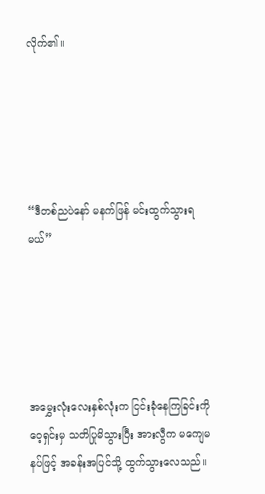လိုက်၏။





“ဒီတစ်ညပဲနော် မနက်ဖြန် မင်းထွက်သွားရမယ်”





အမွှေးလုံးလေးနှစ်လုံးက ငြင်းခုံနေကြခြင်းကို ဝေ့ရှင်းမှ သတိပြုမိသွားပြီး အားလွီက မကျေမနပ်ဖြင့် အခန်းအပြင်သို့ ထွက်သွားလေသည်။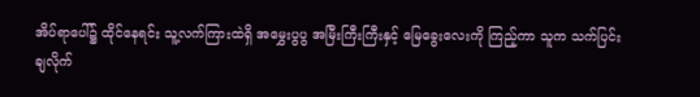အိပ်ရာပေါ်၌ ထိုင်နေရင်း သူ့လက်ကြားထဲရှိ အမွှေးပွပွ အမြီးကြီးကြီးနှင့် မြေခွေးလေးကို ကြည့်ကာ သူက သက်ပြင်းချလိုက်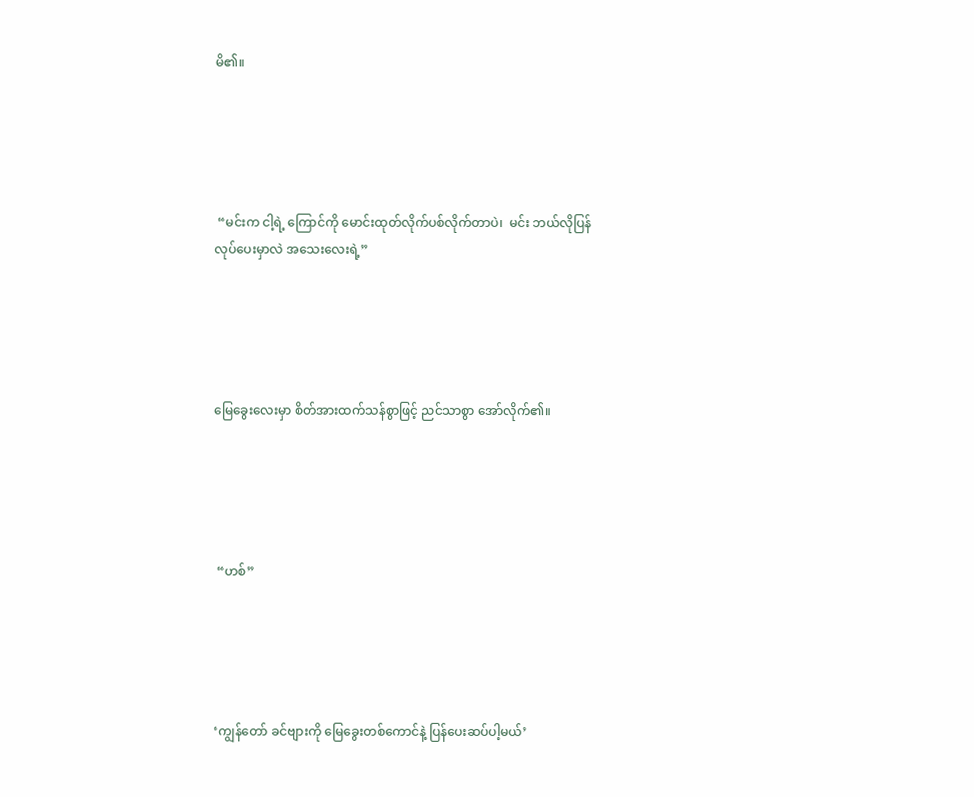မိ၏။





 “မင်းက ငါ့ရဲ့ ကြောင်ကို မောင်းထုတ်လိုက်ပစ်လိုက်တာပဲ၊  မင်း ဘယ်လိုပြန်လုပ်ပေးမှာလဲ အသေးလေးရဲ့”





မြေခွေးလေးမှာ စိတ်အားထက်သန်စွာဖြင့် ညင်သာစွာ အော်လိုက်၏။





 “ဟစ်”





‘ကျွန်တော် ခင်ဗျားကို မြေခွေးတစ်ကောင်နဲ့ ပြန်ပေးဆပ်ပါ့မယ်’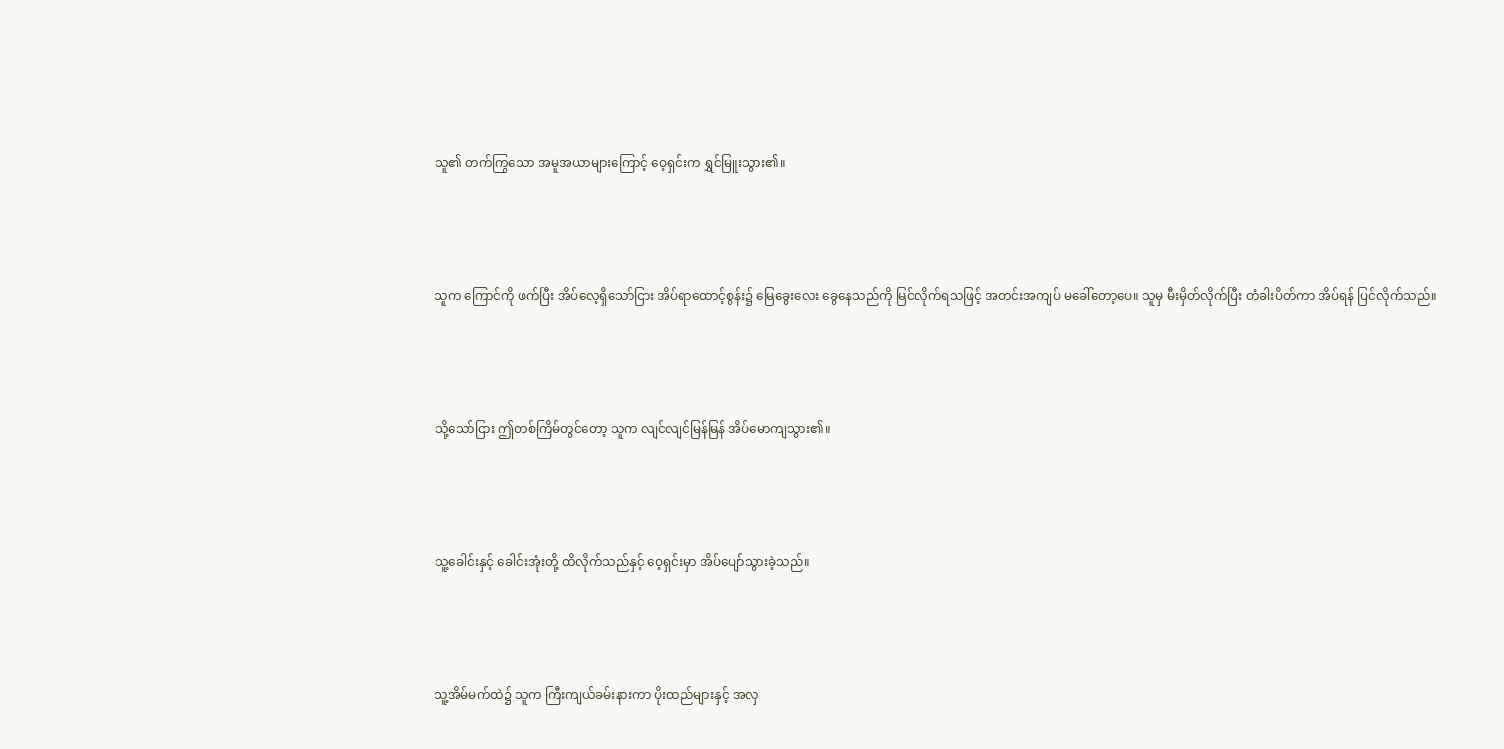သူ၏ တက်ကြွသော အမူအယာများကြောင့် ဝေ့ရှင်းက ရွှင်မြူးသွား၏။





သူက ကြောင်ကို ဖက်ပြီး အိပ်လေ့ရှိသော်ငြား အိပ်ရာထောင့်စွန်း၌ မြေခွေးလေး ခွေနေသည်ကို မြင်လိုက်ရသဖြင့် အတင်းအကျပ် မခေါ်တော့ပေ။ သူမှ မီးမှိတ်လိုက်ပြီး တံခါးပိတ်ကာ အိပ်ရန် ပြင်လိုက်သည်။





သို့သော်ငြား ဤတစ်ကြိမ်တွင်တော့ သူက လျင်လျင်မြန်မြန် အိပ်မောကျသွား၏။





သူ့ခေါင်းနှင့် ခေါင်းအုံးတို့ ထိလိုက်သည်နှင့် ဝေ့ရှင်းမှာ အိပ်ပျော်သွားခဲ့သည်။





သူ့အိမ်မက်ထဲ၌ သူက ကြီးကျယ်ခမ်းနားကာ ပိုးထည်များနှင့် အလှ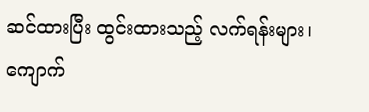ဆင်ထားပြီး ထွင်းထားသည့် လက်ရန်းများ၊ ကျောက်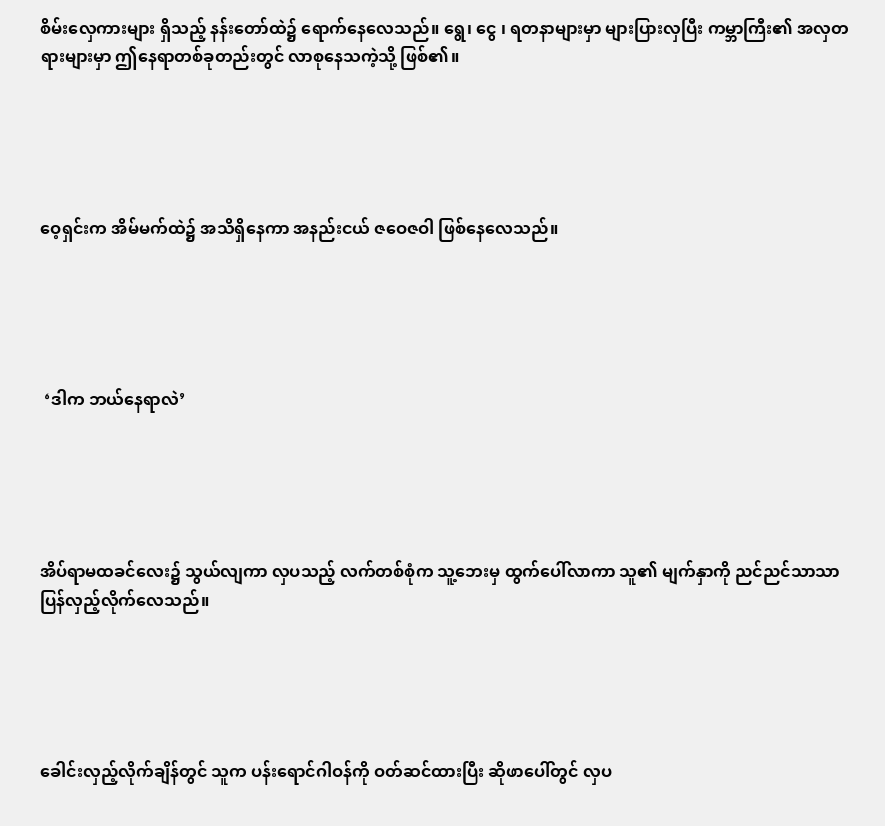စိမ်းလှေကားများ ရှိသည့် နန်းတော်ထဲ၌ ရောက်နေလေသည်။ ရွေ၊ ငွေ ၊ ရတနာများမှာ များပြားလှပြီး ကမ္ဘာကြီး၏ အလှတရားများမှာ ဤနေရာတစ်ခုတည်းတွင် လာစုနေသကဲ့သို့ ဖြစ်၏။





ဝေ့ရှင်းက အိမ်မက်ထဲ၌ အသိရှိနေကာ အနည်းငယ် ဇဝေဇဝါ ဖြစ်နေလေသည်။





 ‘ဒါက ဘယ်နေရာလဲ’





အိပ်ရာမထခင်လေး၌ သွယ်လျကာ လှပသည့် လက်တစ်စုံက သူ့ဘေးမှ ထွက်ပေါ်လာကာ သူ၏ မျက်နှာကို ညင်ညင်သာသာ ပြန်လှည့်လိုက်လေသည်။





ခေါင်းလှည့်လိုက်ချိန်တွင် သူက ပန်းရောင်ဂါဝန်ကို ဝတ်ဆင်ထားပြီး ဆိုဖာပေါ်တွင် လှပ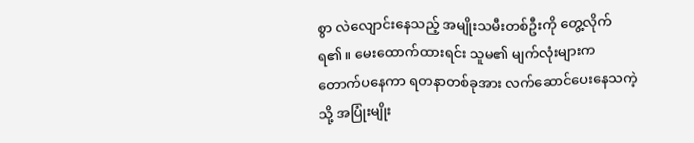စွာ လဲလျောင်းနေသည့် အမျိုးသမီးတစ်ဦးကို တွေ့လိုက်ရ၏။ မေးထောက်ထားရင်း သူမ၏ မျက်လုံးများက တောက်ပနေကာ ရတနာတစ်ခုအား လက်ဆောင်ပေးနေသကဲ့သို့ အပြုံးမျိုး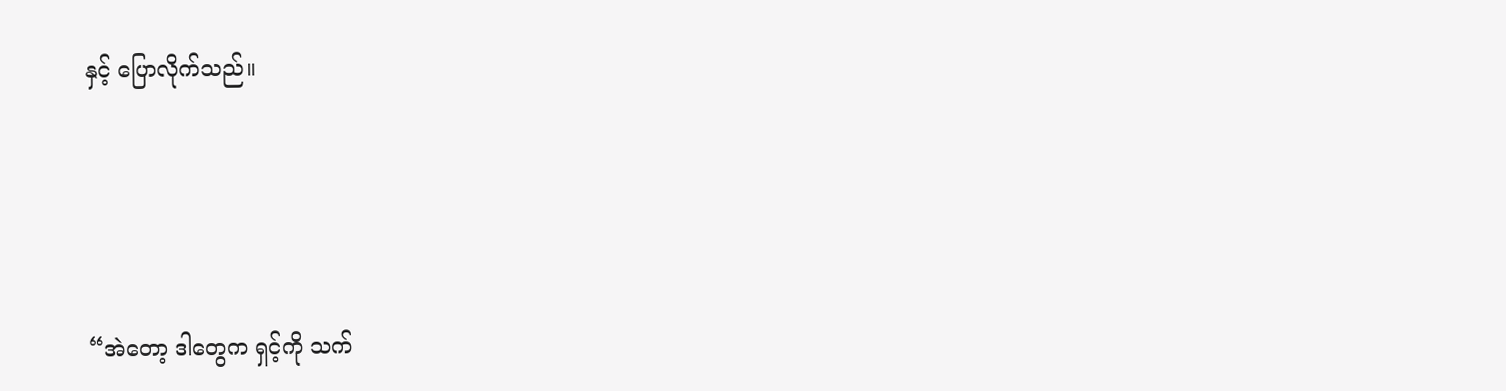နှင့် ပြောလိုက်သည်။





“အဲတော့ ဒါတွေက ရှင့်ကို သက်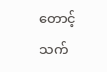တောင့်သက်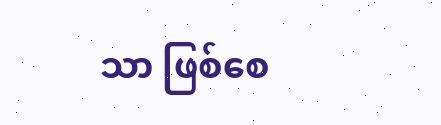သာ ဖြစ်စေ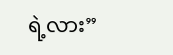ရဲ့လား”